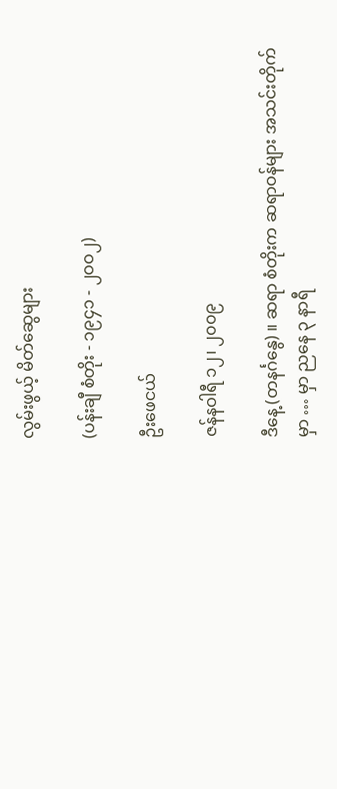လွမ်းဖွယ့် မိတ်ဆွေများ

(ပန်းချီ စံတိုး - ၁၉၄၁ - ၂ဝဝ၂)

ဦးဖေငယ်

ဇန်နဝါရီ ၁၂၊ ၂၀၀၉

ဒီနေ့ (တနင်္ဂနွေ) ။ ဆရာ စံတိုးက ဆရာဝန်များ အသင်းတိုက်မှာ … မှာ ညနေ ၃ နာရီ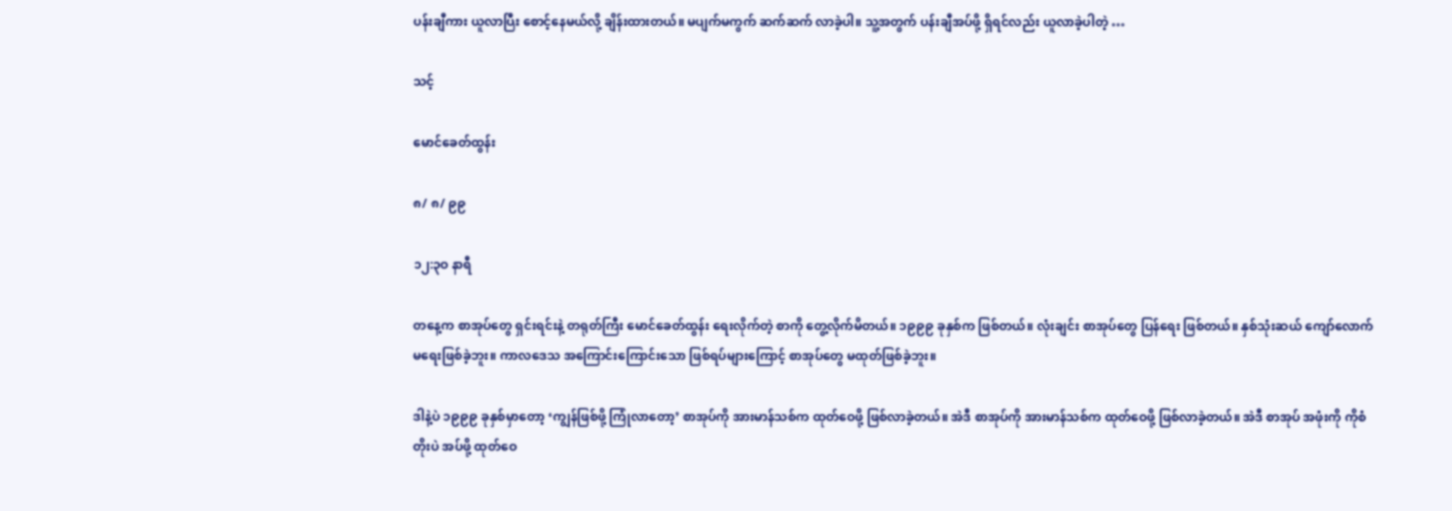ပန်းချီကား ယူလာပြီး စောင့်နေမယ်လို့ ချိန်းထားတယ်။ မပျက်မကွက် ဆက်ဆက် လာခဲ့ပါ။ သူ့အတွက် ပန်းချီအပ်ဖို့ ရှိရင်လည်း ယူလာခဲ့ပါတဲ့ …

သင့်

မောင်ခေတ်ထွန်း

၈/ ၈/ ၉၉

၁၂:၃ဝ နာရီ

တနေ့က စာအုပ်တွေ ရှင်းရင်းနဲ့ တရုတ်ကြီး မောင်ခေတ်ထွန်း ရေးလိုက်တဲ့ စာကို တွေ့လိုက်မိတယ်။ ၁၉၉၉ ခုနှစ်က ဖြစ်တယ်။ လုံးချင်း စာအုပ်တွေ ပြန်ရေး ဖြစ်တယ်။ နှစ်သုံးဆယ် ကျော်လောက် မရေးဖြစ်ခဲ့ဘူး။ ကာလဒေသ အကြောင်းကြောင်းသော ဖြစ်ရပ်များကြောင့် စာအုပ်တွေ မထုတ်ဖြစ်ခဲ့ဘူး။

ဒါနဲ့ပဲ ၁၉၉၉ ခုနှစ်မှာတော့ ‘ကျွန်ဖြစ်ဖို့ ကြုံလာတော့’ စာအုပ်ကို အားမာန်သစ်က ထုတ်ဝေဖို့ ဖြစ်လာခဲ့တယ်။ အဲဒီ စာအုပ်ကို အားမာန်သစ်က ထုတ်ဝေဖို့ ဖြစ်လာခဲ့တယ်။ အဲဒီ စာအုပ် အဖုံးကို ကိုစံတိုးပဲ အပ်ဖို့ ထုတ်ဝေ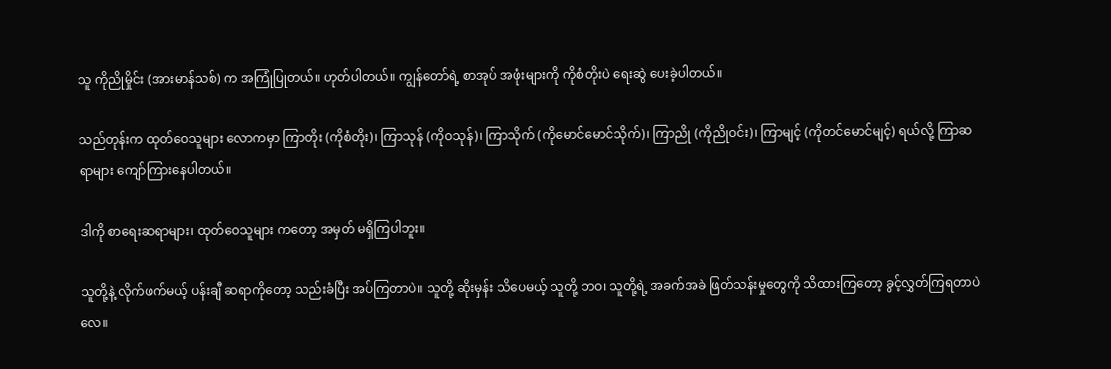သူ ကိုညိုမှိုင်း (အားမာန်သစ်) က အကြုံပြုတယ်။ ဟုတ်ပါတယ်။ ကျွန်တော်ရဲ့ စာအုပ် အဖုံးများကို ကိုစံတိုးပဲ ရေးဆွဲ ပေးခဲ့ပါတယ်။

သည်တုန်းက ထုတ်ဝေသူများ လောကမှာ ကြာတိုး (ကိုစံတိုး)၊ ကြာသုန် (ကိုဝသုန်)၊ ကြာသိုက် (ကိုမောင်မောင်သိုက်)၊ ကြာညို (ကိုညိုဝင်း)၊ ကြာမျင့် (ကိုတင်မောင်မျင့်) ရယ်လို့ ကြာဆရာများ ကျော်ကြားနေပါတယ်။

ဒါကို စာရေးဆရာများ၊ ထုတ်ဝေသူများ ကတော့ အမှတ် မရှိကြပါဘူး။

သူတို့နဲ့ လိုက်ဖက်မယ့် ပန်းချီ ဆရာကိုတော့ သည်းခံပြီး အပ်ကြတာပဲ။ သူတို့ ဆိုးမှန်း သိပေမယ့် သူတို့ ဘဝ၊ သူတို့ရဲ့ အခက်အခဲ ဖြတ်သန်းမှုတွေကို သိထားကြတော့ ခွင့်လွှတ်ကြရတာပဲလေ။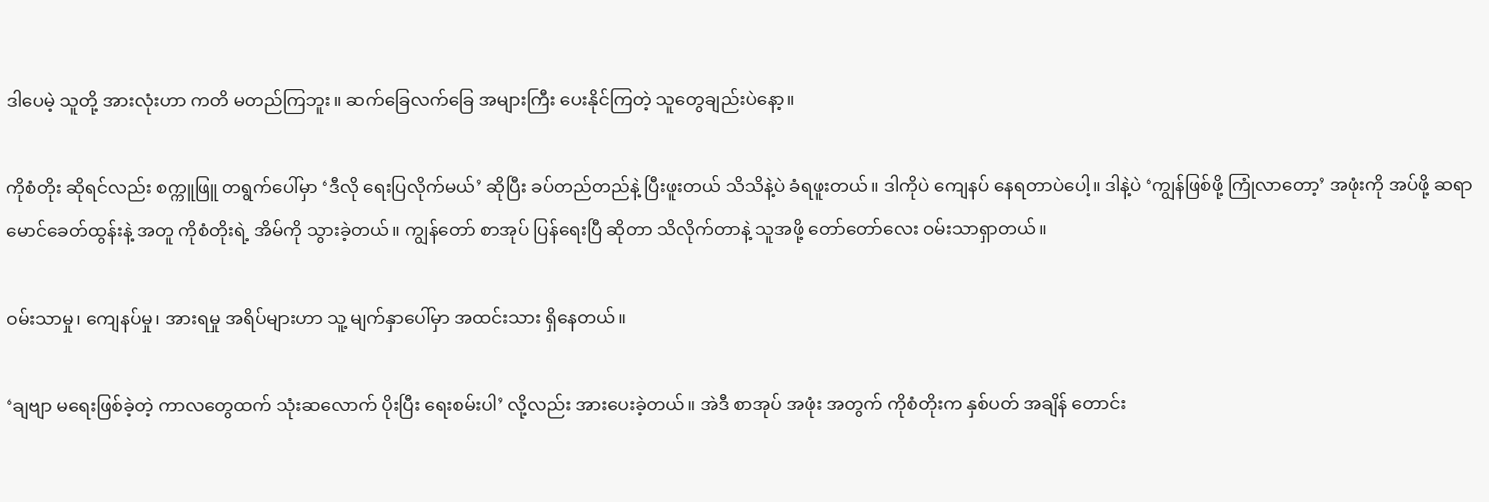ဒါပေမဲ့ သူတို့ အားလုံးဟာ ကတိ မတည်ကြဘူး။ ဆက်ခြေလက်ခြေ အများကြီး ပေးနိုင်ကြတဲ့ သူတွေချည်းပဲနော့။

ကိုစံတိုး ဆိုရင်လည်း စက္ကူဖြူ တရွက်ပေါ်မှာ ‘ဒီလို ရေးပြလိုက်မယ်’ ဆိုပြီး ခပ်တည်တည်နဲ့ ပြီးဖူးတယ် သိသိနဲ့ပဲ ခံရဖူးတယ်။ ဒါကိုပဲ ကျေနပ် နေရတာပဲပေါ့။ ဒါနဲ့ပဲ ‘ကျွန်ဖြစ်ဖို့ ကြုံလာတော့’ အဖုံးကို အပ်ဖို့ ဆရာ မောင်ခေတ်ထွန်းနဲ့ အတူ ကိုစံတိုးရဲ့ အိမ်ကို သွားခဲ့တယ်။ ကျွန်တော် စာအုပ် ပြန်ရေးပြီ ဆိုတာ သိလိုက်တာနဲ့ သူအဖို့ တော်တော်လေး ဝမ်းသာရှာတယ်။

ဝမ်းသာမှု၊ ကျေနပ်မှု၊ အားရမှု အရိပ်များဟာ သူ့ မျက်နှာပေါ်မှာ အထင်းသား ရှိနေတယ်။

‘ချဗျာ မရေးဖြစ်ခဲ့တဲ့ ကာလတွေထက် သုံးဆလောက် ပိုးပြီး ရေးစမ်းပါ’ လို့လည်း အားပေးခဲ့တယ်။ အဲဒီ စာအုပ် အဖုံး အတွက် ကိုစံတိုးက နှစ်ပတ် အချိန် တောင်း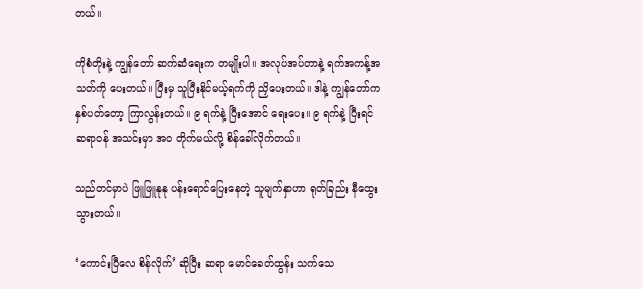တယ်။

ကိုစံတိုးနဲ့ ကျွန်တော် ဆက်ဆံရေးက တမျိုးပါ။ အလုပ်အပ်တာနဲ့ ရက်အကန့်အသတ်ကို ပေးတယ်။ ပြီးမှ သူပြီးနိုင်မယ့်ရက်ကို ညှိပေးတယ်။ ဒါနဲ့ ကျွန်တော်က နှစ်ပတ်တော့ ကြာလွန်းတယ်။ ၉ ရက်နဲ့ ပြီးအောင် ရေးပေး။ ၉ ရက်နဲ့ ပြီးရင် ဆရာဝန် အသင်းမှာ အဝ တိုက်မယ်လို့ စိန်ခေါ်လိုက်တယ်။

သည်တင်မှာပဲ ဖြူဖြူနုနု ပန်းရောင်ပြေးနေတဲ့ သူမျက်နှာဟာ ရုတ်ခြည်း နီထွေးသွားတယ်။

‘ကောင်းပြီလေ စိန်လိုက်’ ဆိုပြီး ဆရာ မောင်ခေတ်ထွန်း သက်သေ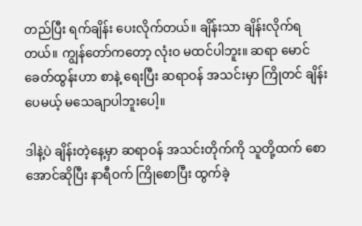တည်ပြီး ရက်ချိန်း ပေးလိုက်တယ်။ ချိန်းသာ ချိန်းလိုက်ရတယ်။ ကျွန်တော်ကတော့ လုံးဝ မထင်ပါဘူး။ ဆရာ မောင်ခေတ်ထွန်းဟာ စာနဲ့ ရေးပြီး ဆရာဝန် အသင်းမှာ ကြိုတင် ချိန်းပေမယ့် မသေချာပါဘူးပေါ့။

ဒါနဲ့ပဲ ချိန်းတဲ့နေ့မှာ ဆရာဝန် အသင်းတိုက်ကို သူတို့ထက် စောအောင်ဆိုပြီး နာရီဝက် ကြိုစောပြီး ထွက်ခဲ့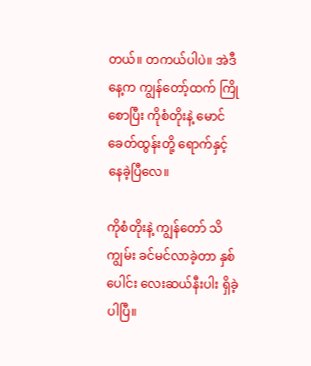တယ်။ တကယ်ပါပဲ။ အဲဒီနေ့က ကျွန်တော့်ထက် ကြိုစောပြီး ကိုစံတိုးနဲ့ မောင်ခေတ်ထွန်းတို့ ရောက်နှင့် နေခဲ့ပြီလေ။

ကိုစံတိုးနဲ့ ကျွန်တော် သိကျွမ်း ခင်မင်လာခဲ့တာ နှစ်ပေါင်း လေးဆယ်နီးပါး ရှိခဲ့ပါပြီ။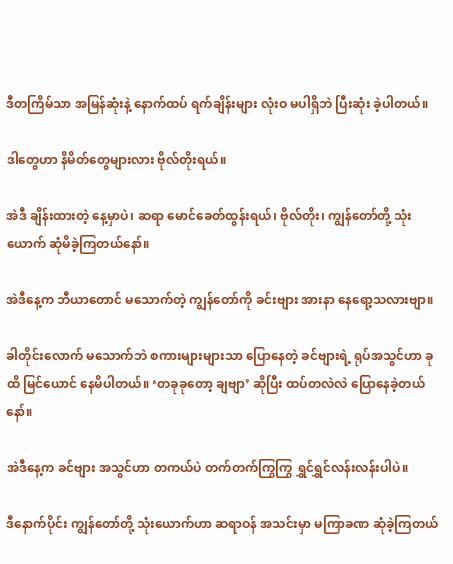ဒီတကြိမ်သာ အမြန်ဆုံးနဲ့ နောက်ထပ် ရက်ချိန်းများ လုံးဝ မပါရှိဘဲ ပြီးဆုံး ခဲ့ပါတယ်။

ဒါတွေဟာ နိမိတ်တွေများလား ဗိုလ်တိုးရယ်။

အဲဒီ ချိန်းထားတဲ့ နေ့မှာပဲ၊ ဆရာ မောင်ခေတ်ထွန်းရယ်၊ ဗိုလ်တိုး၊ ကျွန်တော်တို့ သုံးယောက် ဆုံမိခဲ့ကြတယ်နော်။

အဲဒီနေ့က ဘီယာတောင် မသောက်တဲ့ ကျွန်တော်ကို ခင်းဗျား အားနာ နေရော့သလားဗျာ။

ခါတိုင်းလောက် မသောက်ဘဲ စကားများများသာ ပြောနေတဲ့ ခင်ဗျားရဲ့ ရုပ်အသွင်ဟာ ခုထိ မြင်ယောင် နေမိပါတယ်။ ‘တခုခုတော့ ချဗျာ’ ဆိုပြီး ထပ်တလဲလဲ ပြောနေခဲ့တယ်နော်။

အဲဒီနေ့က ခင်ဗျား အသွင်ဟာ တကယ်ပဲ တက်တက်ကြွကြွ ရွှင်ရွှင်လန်းလန်းပါပဲ။

ဒီနောက်ပိုင်း ကျွန်တော်တို့ သုံးယောက်ဟာ ဆရာဝန် အသင်းမှာ မကြာခဏ ဆုံခဲ့ကြတယ်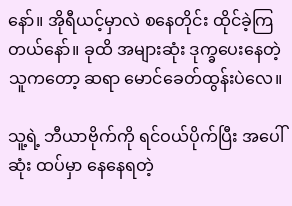နော်။ အိုရီယင့်မှာလဲ စနေတိုင်း ထိုင်ခဲ့ကြတယ်နော်။ ခုထိ အများဆုံး ဒုက္ခပေးနေတဲ့ သူကတော့ ဆရာ မောင်ခေတ်ထွန်းပဲလေ။

သူ့ရဲ့ ဘီယာဗိုက်ကို ရင်ဝယ်ပိုက်ပြီး အပေါ်ဆုံး ထပ်မှာ နေနေရတဲ့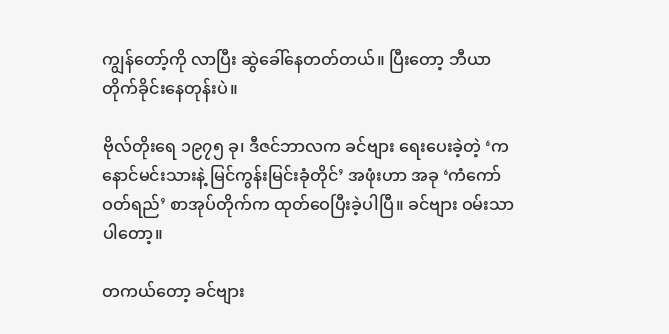ကျွန်တော့်ကို လာပြီး ဆွဲခေါ်နေတတ်တယ်။ ပြီးတော့ ဘီယာ တိုက်ခိုင်းနေတုန်းပဲ။

ဗိုလ်တိုးရေ ၁၉၇၅ ခု၊ ဒီဇင်ဘာလက ခင်ဗျား ရေးပေးခဲ့တဲ့ ‘ကနောင်မင်းသားနဲ့ မြင်ကွန်းမြင်းခုံတိုင်’ အဖုံးဟာ အခု ‘ကံကော်ဝတ်ရည်’ စာအုပ်တိုက်က ထုတ်ဝေပြီးခဲ့ပါပြီ။ ခင်ဗျား ဝမ်းသာပါတော့။

တကယ်တော့ ခင်ဗျား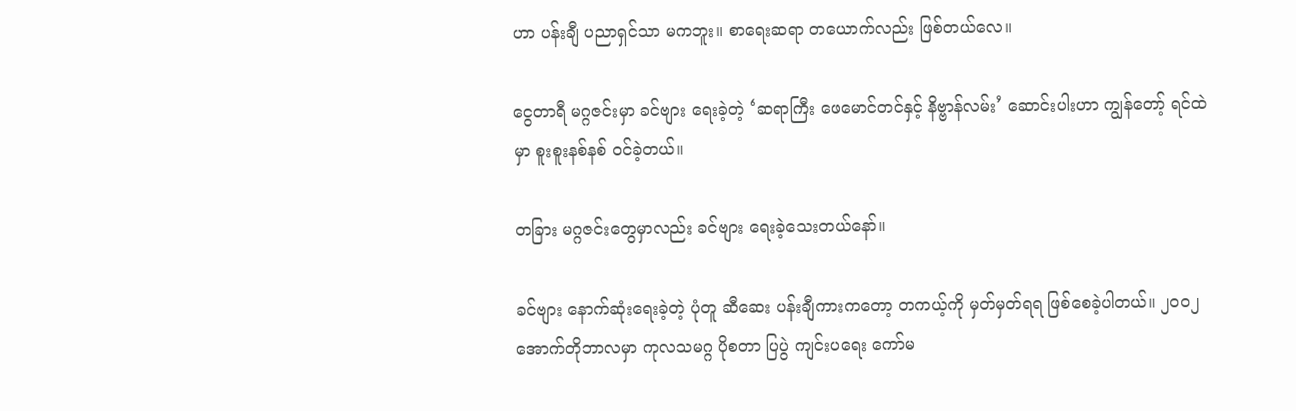ဟာ ပန်းချီ ပညာရှင်သာ မကဘူး။ စာရေးဆရာ တယောက်လည်း ဖြစ်တယ်လေ။

ငွေတာရီ မဂ္ဂဇင်းမှာ ခင်ဗျား ရေးခဲ့တဲ့ ‘ဆရာကြီး ဖေမောင်တင်နှင့် နိဗ္ဗာန်လမ်း’ ဆောင်းပါးဟာ ကျွန်တော့် ရင်ထဲမှာ စူးစူးနစ်နစ် ဝင်ခဲ့တယ်။

တခြား မဂ္ဂဇင်းတွေမှာလည်း ခင်ဗျား ရေးခဲ့သေးတယ်နော်။

ခင်ဗျား နောက်ဆုံးရေးခဲ့တဲ့ ပုံတူ ဆီဆေး ပန်းချီကားကတော့ တကယ့်ကို မှတ်မှတ်ရရ ဖြစ်စေခဲ့ပါတယ်။ ၂ဝဝ၂ အောက်တိုဘာလမှာ ကုလသမဂ္ဂ ပိုစတာ ပြပွဲ ကျင်းပရေး ကော်မ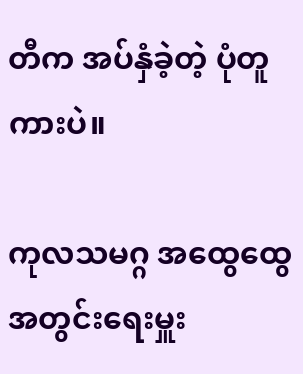တီက အပ်နှံခဲ့တဲ့ ပုံတူကားပဲ။

ကုလသမဂ္ဂ အထွေထွေ အတွင်းရေးမှူး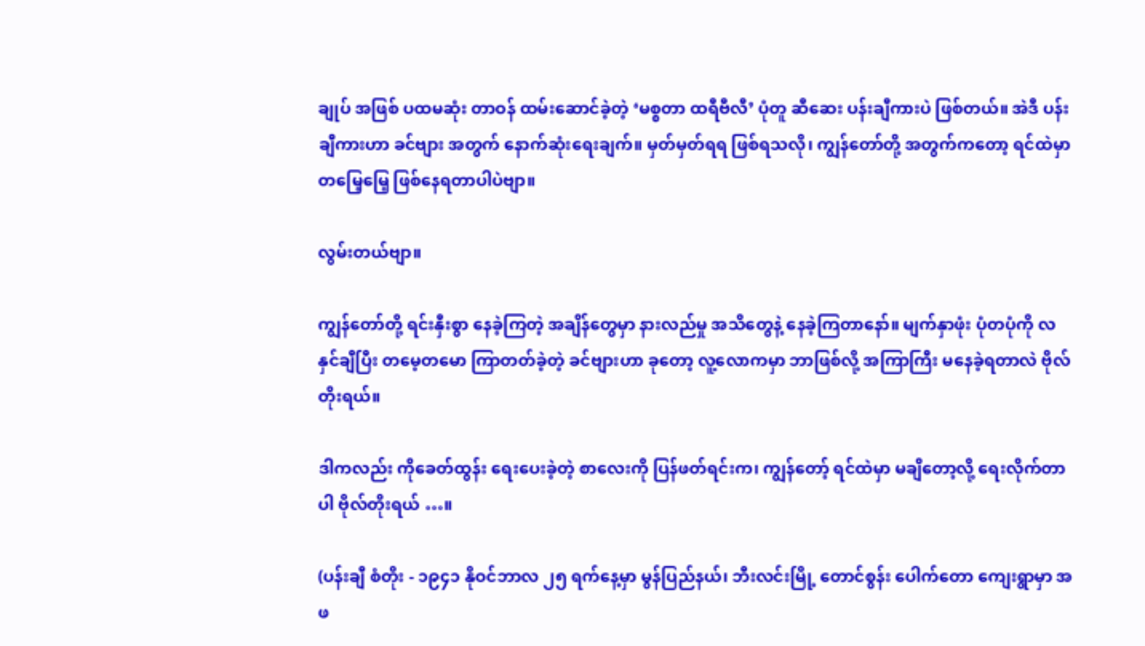ချုပ် အဖြစ် ပထမဆုံး တာဝန် ထမ်းဆောင်ခဲ့တဲ့ ‘မစ္စတာ ထရီဗီလီ’ ပုံတူ ဆီဆေး ပန်းချီကားပဲ ဖြစ်တယ်။ အဲဒီ ပန်းချီကားဟာ ခင်ဗျား အတွက် နောက်ဆုံးရေးချက်။ မှတ်မှတ်ရရ ဖြစ်ရသလို၊ ကျွန်တော်တို့ အတွက်ကတော့ ရင်ထဲမှာ တမြေ့မြေ့ ဖြစ်နေရတာပါပဲဗျာ။

လွမ်းတယ်ဗျာ။

ကျွန်တော်တို့ ရင်းနှီးစွာ နေခဲ့ကြတဲ့ အချိန်တွေမှာ နားလည်မှု အသိတွေနဲ့ နေခဲ့ကြတာနော်။ မျက်နှာဖုံး ပုံတပုံကို လနှင်ချီပြီး တမေ့တမော ကြာတတ်ခဲ့တဲ့ ခင်ဗျားဟာ ခုတော့ လူ့လောကမှာ ဘာဖြစ်လို့ အကြာကြီး မနေခဲ့ရတာလဲ ဗိုလ်တိုးရယ်။

ဒါကလည်း ကိုခေတ်ထွန်း ရေးပေးခဲ့တဲ့ စာလေးကို ပြန်ဖတ်ရင်းက၊ ကျွန်တော့် ရင်ထဲမှာ မချိတော့လို့ ရေးလိုက်တာပါ ဗိုလ်တိုးရယ် …။

(ပန်းချီ စံတိုး - ၁၉၄၁ နိုဝင်ဘာလ ၂၅ ရက်နေ့မှာ မွန်ပြည်နယ်၊ ဘီးလင်းမြို့ တောင်စွန်း ပေါက်တော ကျေးရွာမှာ အဖ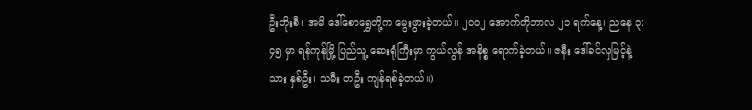ဦးဘိုးစီ၊ အမိ ဒေါ်စောရွှေတို့က မွေးဖွားခဲ့တယ်။ ၂ဝဝ၂ အောက်တိုဘာလ ၂၁ ရက်နေ့၊ ညနေ ၃:၄၅ မှာ ရန်ကုန်မြို့ ပြည်သူ့ ဆေးရုံကြီးမှာ ကွယ်လွန် အနိစ္စ ရောက်ခဲ့တယ်။ ဇနီး ဒေါ်ခင်လှမြင့်နဲ့ သား နှစ်ဦး၊ သမီး တဦး ကျန်ရစ်ခဲ့တယ်။)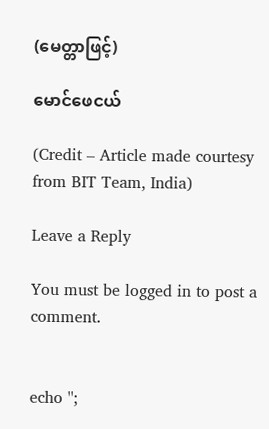(မေတ္တာဖြင့်)

မောင်ဖေငယ်

(Credit – Article made courtesy from BIT Team, India)

Leave a Reply

You must be logged in to post a comment.


echo '';